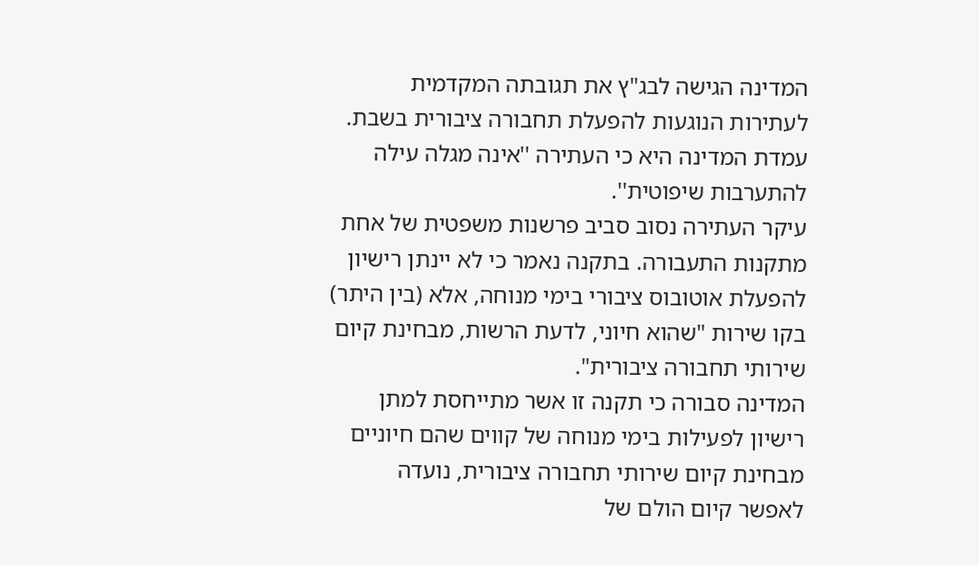המדינה הגישה לבג"ץ את תגובתה המקדמית לעתירות הנוגעות להפעלת תחבורה ציבורית בשבת.
עמדת המדינה היא כי העתירה ''אינה מגלה עילה להתערבות שיפוטית''.
עיקר העתירה נסוב סביב פרשנות משפטית של אחת מתקנות התעבורה. בתקנה נאמר כי לא יינתן רישיון להפעלת אוטובוס ציבורי בימי מנוחה, אלא (בין היתר) בקו שירות "שהוא חיוני, לדעת הרשות, מבחינת קיום שירותי תחבורה ציבורית".
המדינה סבורה כי תקנה זו אשר מתייחסת למתן רישיון לפעילות בימי מנוחה של קווים שהם חיוניים מבחינת קיום שירותי תחבורה ציבורית, נועדה לאפשר קיום הולם של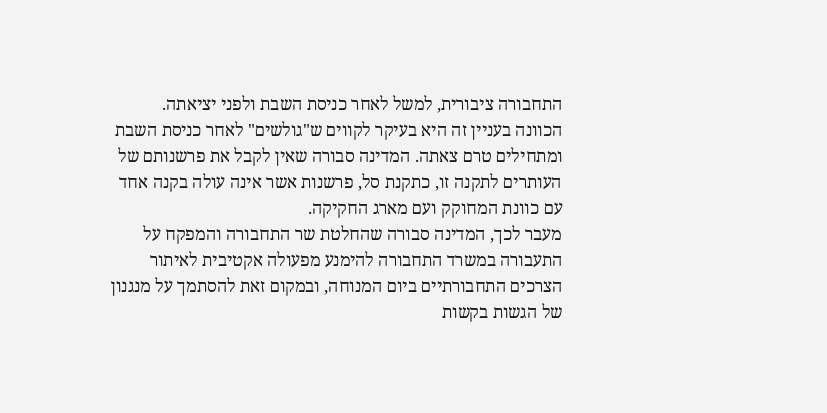התחבורה ציבורית, למשל לאחר כניסת השבת ולפני יציאתה.
הכוונה בעניין זה היא בעיקר לקווים ש"גולשים" לאחר כניסת השבת ומתחילים טרם צאתה. המדינה סבורה שאין לקבל את פרשנותם של העותרים לתקנה זו, כתקנת סל, פרשנות אשר אינה עולה בקנה אחד עם כוונת המחוקק ועם מארג החקיקה.
מעבר לכך, המדינה סבורה שהחלטת שר התחבורה והמפקח על התעבורה במשרד התחבורה להימנע מפעולה אקטיבית לאיתור הצרכים התחבורתיים ביום המנוחה, ובמקום זאת להסתמך על מנגנון של הגשות בקשות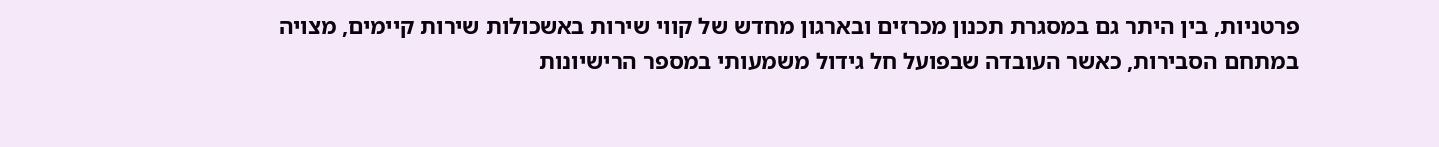פרטניות, בין היתר גם במסגרת תכנון מכרזים ובארגון מחדש של קווי שירות באשכולות שירות קיימים, מצויה במתחם הסבירות, כאשר העובדה שבפועל חל גידול משמעותי במספר הרישיונות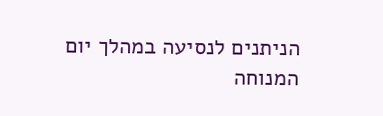הניתנים לנסיעה במהלך יום המנוחה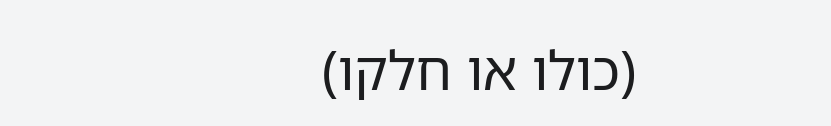(כולו או חלקו)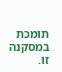תומכת במסקנה זו.